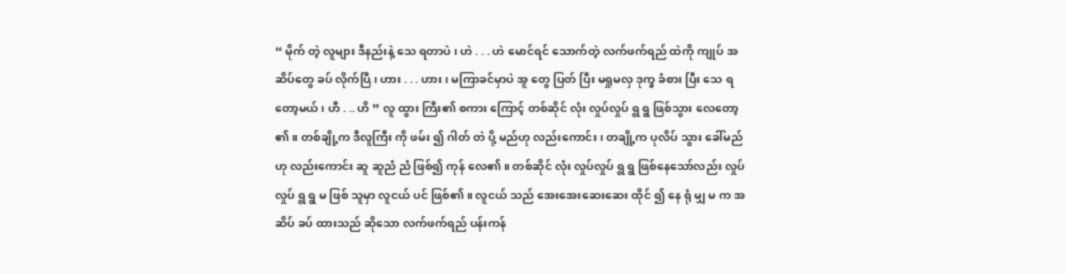“ မိုက် တဲ့ လူများ ဒီနည်းနဲ့ သေ ရတာပဲ ၊ ဟဲ . . . ဟဲ မောင်ရင် သောက်တဲ့ လက်ဖက်ရည် ထဲကို ကျုပ် အဆိပ်တွေ ခပ် လိုက်ပြီ ၊ ဟား . . . ဟား ၊ မကြာခင်မှာပဲ အူ တွေ ပြတ် ပြီး မရှုမလှ ဒုက္ခ ခံစား ပြီး သေ ရတော့မယ် ၊ ဟီ . .. ဟိ ” လူ ထွား ကြီး၏ စကား ကြောင့် တစ်ဆိုင် လုံး လှုပ်လှုပ် ရွ ရွ ဖြစ်သွား လေတော့ ၏ ။ တစ်ချို့က ဒီလူကြီး ကို ဖမ်း ၍ ဂါတ် တဲ ပို့ မည်ဟု လည်းကောင်း ၊ တချို့က ပုလိပ် သွား ခေါ်မည် ဟု လည်းကောင်း ဆူ ဆူညံ ညံ ဖြစ်၍ ကုန် လေ၏ ။ တစ်ဆိုင် လုံး လှုပ်လှုပ် ရွ ရွ ဖြစ်နေသော်လည်း လှုပ်လှုပ် ရွ ရွ မ ဖြစ် သူမှာ လူငယ် ပင် ဖြစ်၏ ။ လူငယ် သည် အေးအေးဆေးဆေး ထိုင် ၍ နေ ရုံ မျှ မ က အဆိပ် ခပ် ထားသည် ဆိုသော လက်ဖက်ရည် ပန်းကန်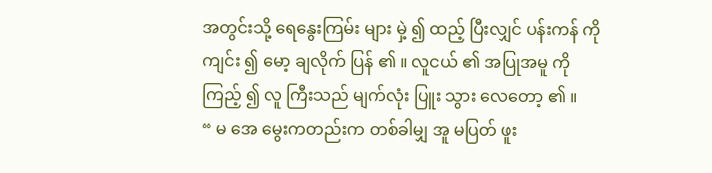အတွင်းသို့ ရေနွေးကြမ်း များ မှဲ့ ၍ ထည့် ပြီးလျှင် ပန်းကန် ကို ကျင်း ၍ မော့ ချလိုက် ပြန် ၏ ။ လူငယ် ၏ အပြုအမူ ကို ကြည့် ၍ လူ ကြီးသည် မျက်လုံး ပြူး သွား လေတော့ ၏ ။
“ မ အေ မွေးကတည်းက တစ်ခါမျှ အူ မပြတ် ဖူး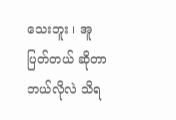သေးဘူး ၊ အူ ပြတ်တယ် ဆိုတာ ဘယ်လိုလဲ သိရ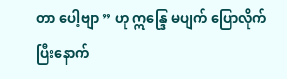တာ ပေါ့ဗျာ ” ဟု ဣန္ဒြေ မပျက် ပြောလိုက် ပြီးနောက်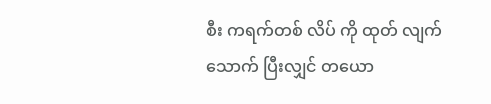စီး ကရက်တစ် လိပ် ကို ထုတ် လျက် သောက် ပြီးလျှင် တယော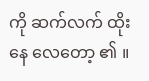ကို ဆက်လက် ထိုး နေ လေတော့ ၏ ။